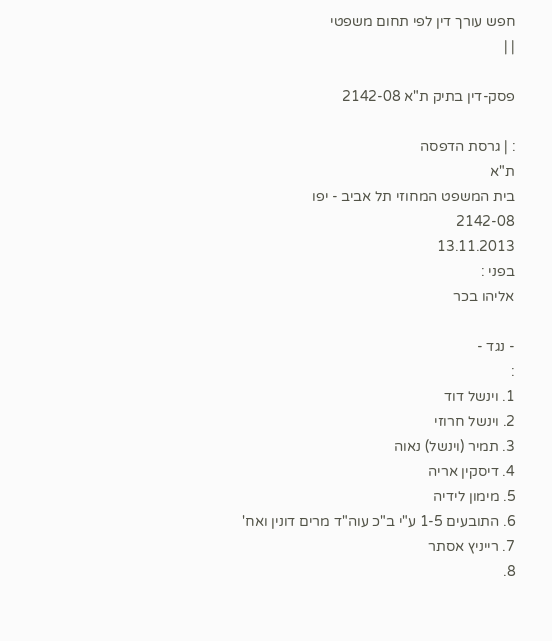חפש עורך דין לפי תחום משפטי
| |

פסק-דין בתיק ת"א 2142-08

: | גרסת הדפסה
ת"א
בית המשפט המחוזי תל אביב - יפו
2142-08
13.11.2013
בפני :
אליהו בכר

- נגד -
:
1. וינשל דוד
2. וינשל חרוזי
3. תמיר (וינשל) נאוה
4. דיסקין אריה
5. מימון לידיה
6. התובעים 1-5 ע"י ב"כ עוה"ד מרים דונין ואח'
7. רייניץ אסתר
8.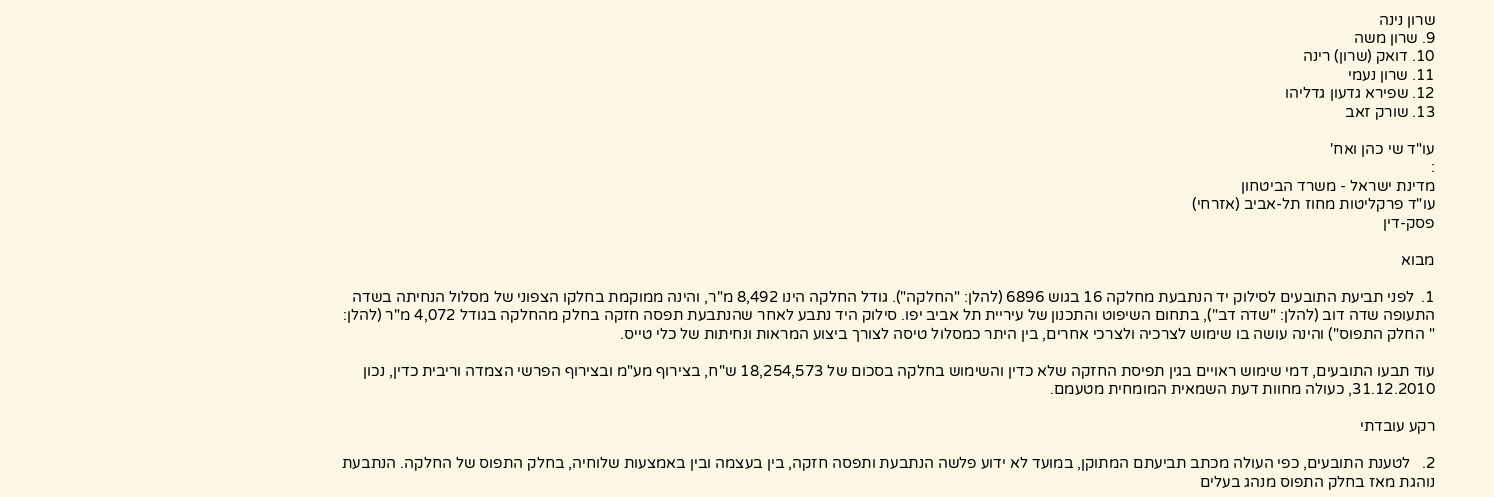שרון נינה
9. שרון משה
10. דואק (שרון) רינה
11. שרון נעמי
12. שפירא גדעון גדליהו
13. שורק זאב

עו"ד שי כהן ואח'
:
מדינת ישראל - משרד הביטחון
עו"ד פרקליטות מחוז תל-אביב (אזרחי)
פסק-דין

מבוא

1.  לפני תביעת התובעים לסילוק יד הנתבעת מחלקה 16 בגוש 6896 (להלן: "החלקה"). גודל החלקה הינו 8,492 מ"ר, והינה ממוקמת בחלקו הצפוני של מסלול הנחיתה בשדה התעופה שדה דוב (להלן: "שדה דב"), בתחום השיפוט והתכנון של עיריית תל אביב יפו. סילוק היד נתבע לאחר שהנתבעת תפסה חזקה בחלק מהחלקה בגודל 4,072 מ"ר (להלן: " החלק התפוס") והינה עושה בו שימוש לצרכיה ולצרכי אחרים, בין היתר כמסלול טיסה לצורך ביצוע המראות ונחיתות של כלי טייס.

עוד תבעו התובעים, דמי שימוש ראויים בגין תפיסת החזקה שלא כדין והשימוש בחלקה בסכום של 18,254,573 ש"ח, בצירוף מע"מ ובצירוף הפרשי הצמדה וריבית כדין, נכון 31.12.2010, כעולה מחוות דעת השמאית המומחית מטעמם.

רקע עובדתי

2.   לטענת התובעים, כפי העולה מכתב תביעתם המתוקן, במועד לא ידוע פלשה הנתבעת ותפסה חזקה, בין בעצמה ובין באמצעות שלוחיה, בחלק התפוס של החלקה. הנתבעת נוהגת מאז בחלק התפוס מנהג בעלים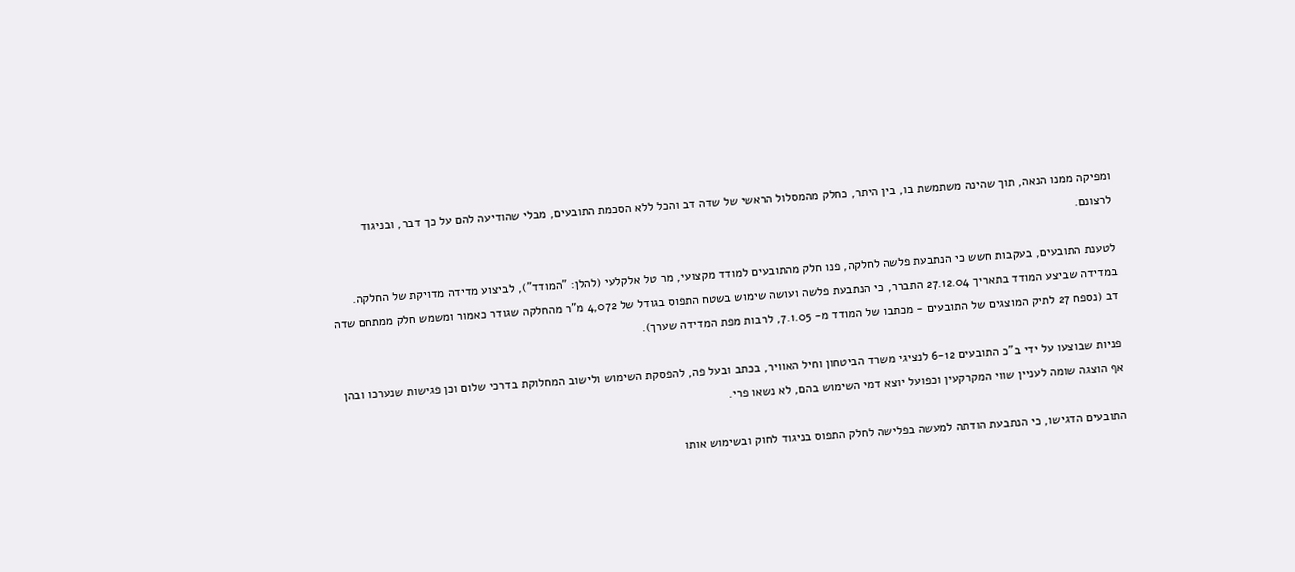ומפיקה ממנו הנאה, תוך שהינה משתמשת בו, בין היתר, כחלק מהמסלול הראשי של שדה דב והכל ללא הסכמת התובעים, מבלי שהודיעה להם על כך דבר, ובניגוד לרצונם.

לטענת התובעים, בעקבות חשש כי הנתבעת פלשה לחלקה, פנו חלק מהתובעים למודד מקצועי, מר טל אלקלעי (להלן: "המודד"), לביצוע מדידה מדויקת של החלקה. במדידה שביצע המודד בתאריך 27.12.04 התברר, כי הנתבעת פלשה ועושה שימוש בשטח התפוס בגודל של 4,072 מ"ר מהחלקה שגודר כאמור ומשמש חלק ממתחם שדה דב (נספח 27 לתיק המוצגים של התובעים - מכתבו של המודד מ- 7.1.05, לרבות מפת המדידה שערך).

פניות שבוצעו על ידי ב"כ התובעים 6-12 לנציגי משרד הביטחון וחיל האוויר, בכתב ובעל פה, להפסקת השימוש ולישוב המחלוקת בדרכי שלום וכן פגישות שנערכו ובהן אף הוצגה שומה לעניין שווי המקרקעין וכפועל יוצא דמי השימוש בהם, לא נשאו פרי.

התובעים הדגישו, כי הנתבעת הודתה למעשה בפלישה לחלק התפוס בניגוד לחוק ובשימוש אותו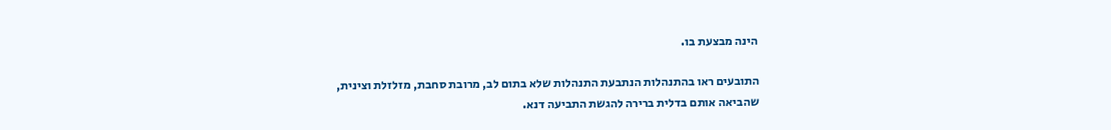הינה מבצעת בו.

התובעים ראו בהתנהלות הנתבעת התנהלות שלא בתום לב, מרובת סחבת, מזלזלת וצינית, שהביאה אותם בדלית ברירה להגשת התביעה דנא.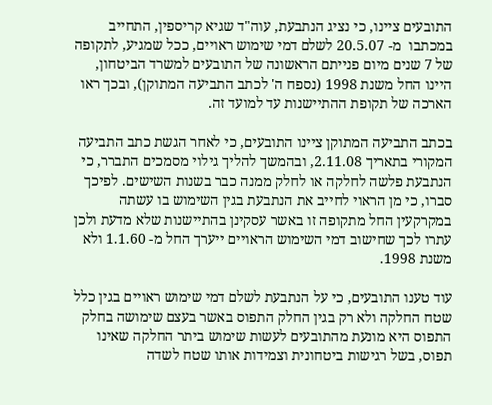התובעים ציינו, כי נציג הנתבעת, עוה"ד שגיא קריספין, התחייב במכתבו  מ- 20.5.07 לשלם דמי שימוש ראויים, ככל שמגיע, לתקופה של 7 שנים מיום פנייתם הראשונה של התובעים למשרד הביטחון, היינו החל משנת 1998 (נספח ה' לכתב התביעה המתוקן), ובכך ראו הארכה של תקופת ההתיישנות עד למועד זה.

בכתב התביעה המתוקן ציינו התובעים, כי לאחר הגשת כתב התביעה המקורי בתאריך 2.11.08, ובהמשך להליך גילוי מסמכים התברר, כי הנתבעת פלשה לחלקה או לחלק ממנה כבר בשנות השישים. לפיכך סברו, כי מן הראוי לחייב את הנתבעת בגין השימוש בו עשתה במקרקעין החל מתקופה זו באשר עסקינן בהתיישנות שלא מדעת ולכן עתרו לכך שחישוב דמי השימוש הראויים ייערך החל מ- 1.1.60 ולא משנת 1998.

עוד טענו התובעים, כי על הנתבעת לשלם דמי שימוש ראויים בגין כלל שטח החלקה ולא רק בגין החלק התפוס באשר בעצם שימושה בחלק התפוס היא מונעת מהתובעים לעשות שימוש ביתר החלקה שאינו תפוס, בשל רגישות ביטחונית וצמידות אותו שטח לשדה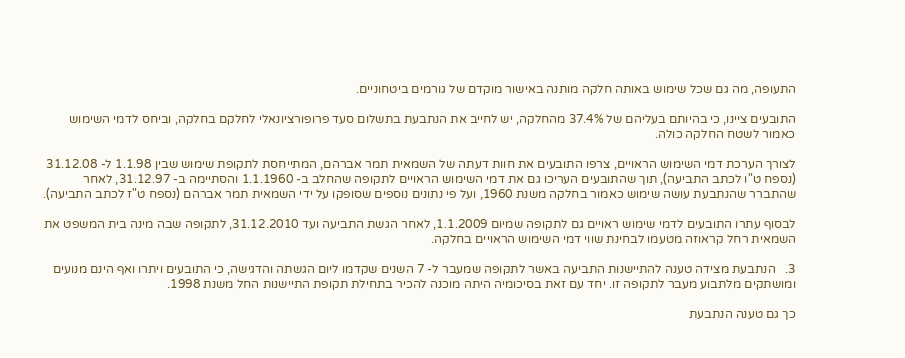התעופה, מה גם שכל שימוש באותה חלקה מותנה באישור מוקדם של גורמים ביטחוניים.

התובעים ציינו, כי בהיותם בעליהם של 37.4% מהחלקה, יש לחייב את הנתבעת בתשלום סעד פרופורציונאלי לחלקם בחלקה, וביחס לדמי השימוש כאמור לשטח החלקה כולה.

לצורך הערכת דמי השימוש הראויים, צרפו התובעים את חוות דעתה של השמאית תמר אברהם, המתייחסת לתקופת שימוש שבין 1.1.98 ל- 31.12.08 (נספח ט"ו לכתב התביעה), תוך שהתובעים העריכו גם את דמי השימוש הראויים לתקופה שהחלב ב- 1.1.1960 והסתיימה ב- 31.12.97, לאחר שהתברר שהנתבעת עושה שימוש כאמור בחלקה משנת 1960, ועל פי נתונים נוספים שסופקו על ידי השמאית תמר אברהם (נספח ט"ז לכתב התביעה).

לבסוף עתרו התובעים לדמי שימוש ראויים גם לתקופה שמיום 1.1.2009, לאחר הגשת התביעה ועד 31.12.2010, לתקופה שבה מינה בית המשפט את השמאית רחל קראוזה מטעמו לבחינת שווי דמי השימוש הראויים בחלקה.

3.   הנתבעת מצידה טענה להתיישנות התביעה באשר לתקופה שמעבר ל- 7 השנים שקדמו ליום הגשתה והדגישה, כי התובעים ויתרו ואף הינם מנועים ומושתקים מלתבוע מעבר לתקופה זו. יחד עם זאת בסיכומיה היתה מוכנה להכיר בתחילת תקופת התיישנות החל משנת 1998.

כך גם טענה הנתבעת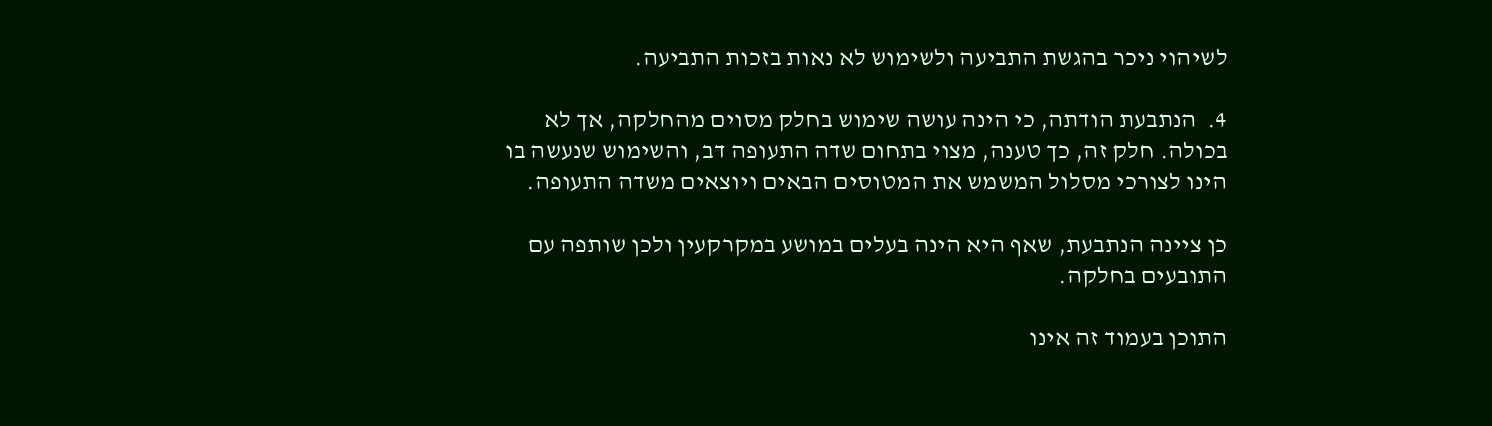לשיהוי ניכר בהגשת התביעה ולשימוש לא נאות בזכות התביעה.

4.  הנתבעת הודתה, כי הינה עושה שימוש בחלק מסוים מהחלקה, אך לא בכולה. חלק זה, כך טענה, מצוי בתחום שדה התעופה דב, והשימוש שנעשה בו הינו לצורכי מסלול המשמש את המטוסים הבאים ויוצאים משדה התעופה.

כן ציינה הנתבעת, שאף היא הינה בעלים במושע במקרקעין ולכן שותפה עם התובעים בחלקה.

התוכן בעמוד זה אינו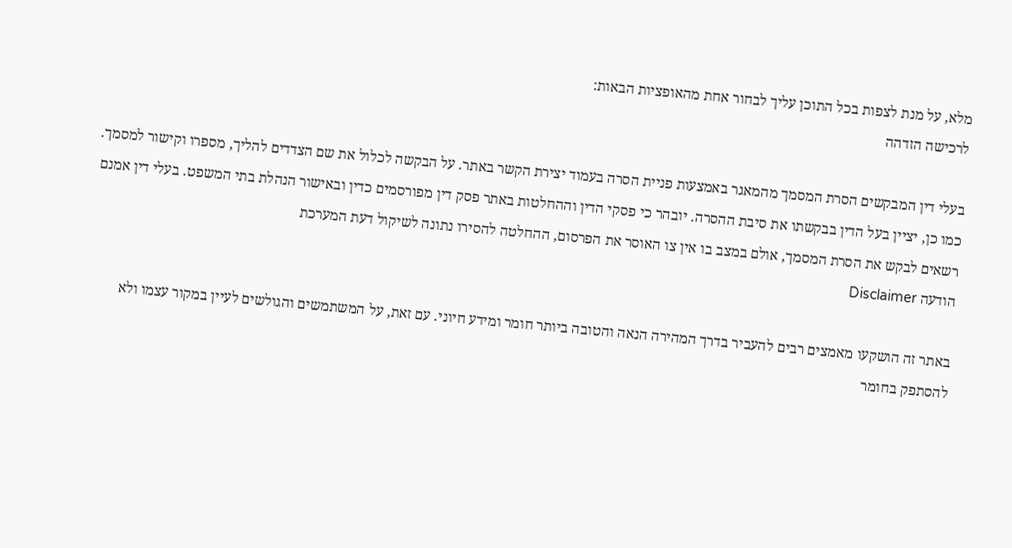מלא, על מנת לצפות בכל התוכן עליך לבחור אחת מהאופציות הבאות:
לרכישה הזדהה

בעלי דין המבקשים הסרת המסמך מהמאגר באמצעות פניית הסרה בעמוד יצירת הקשר באתר. על הבקשה לכלול את שם הצדדים להליך, מספרו וקישור למסמך. כמו כן, יציין בעל הדין בבקשתו את סיבת ההסרה. יובהר כי פסקי הדין וההחלטות באתר פסק דין מפורסמים כדין ובאישור הנהלת בתי המשפט. בעלי דין אמנם רשאים לבקש את הסרת המסמך, אולם במצב בו אין צו האוסר את הפרסום, ההחלטה להסירו נתונה לשיקול דעת המערכת
הודעה Disclaimer

באתר זה הושקעו מאמצים רבים להעביר בדרך המהירה הנאה והטובה ביותר חומר ומידע חיוני. עם זאת, על המשתמשים והגולשים לעיין במקור עצמו ולא להסתפק בחומר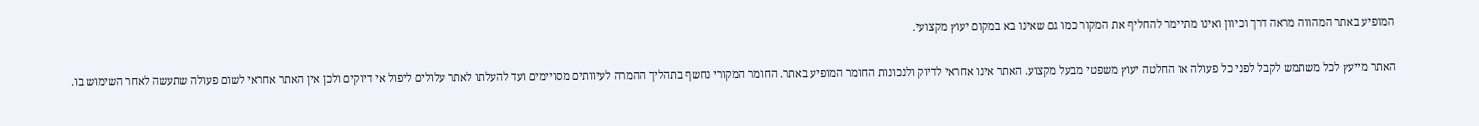המופיע באתר המהווה מראה דרך וכיוון ואינו מתיימר להחליף את המקור כמו גם שאינו בא במקום יעוץ מקצועי.

האתר מייעץ לכל משתמש לקבל לפני כל פעולה או החלטה יעוץ משפטי מבעל מקצוע. האתר אינו אחראי לדיוק ולנכונות החומר המופיע באתר. החומר המקורי נחשף בתהליך ההמרה לעיוותים מסויימים ועד להעלתו לאתר עלולים ליפול אי דיוקים ולכן אין האתר אחראי לשום פעולה שתעשה לאחר השימוש בו.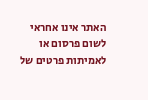האתר אינו אחראי לשום פרסום או לאמיתות פרטים של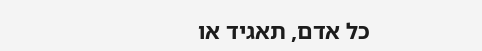כל אדם, תאגיד או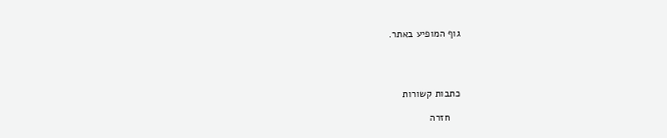גוף המופיע באתר.




כתבות קשורות

    חזרה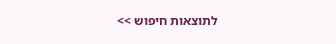לתוצאות חיפוש >>